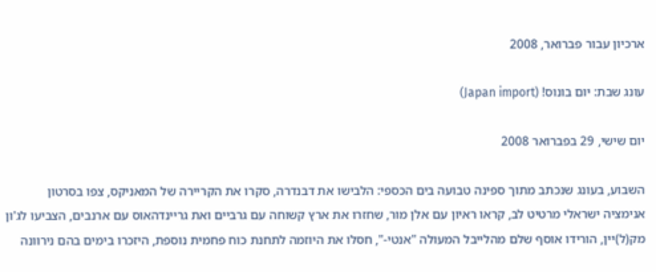ארכיון עבור פברואר, 2008

עונג שבת: יום בונוס! (Japan import)

יום שישי, 29 בפברואר 2008

השבוע, בעונג שנכתב מתוך ספינה טבועה בים הכספי: הלבישו את דבנדרה, סקרו את הקריירה של המאניקס, צפו בסרטון אנימציה ישראלי מרטיט לב, קראו ראיון עם אלן מור, שחזרו את ארץ קשוחה עם גרביים ואת גריינדהאוס עם ארנבים, הצביעו לג'ון מק(ל)יין, הורידו אוסף שלם מהלייבל המעולה "אנטי-", חסלו את היוזמה לתחנת כוח פחמית נוספת, היזכרו בימים בהם נירוונה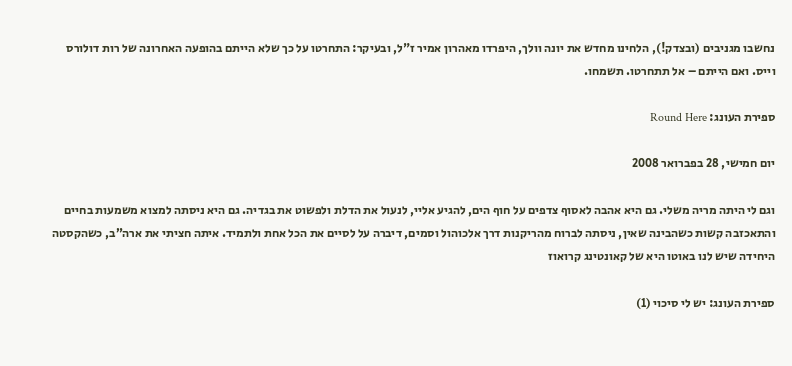נחשבו מגניבים (ובצדק!), הלחינו מחדש את יונה וולך, היפרדו מאהרון אמיר ז"ל, ובעיקר: התחרטו על כך שלא הייתם בהופעה האחרונה של רות דולורס וייס. ואם הייתם – אל תתחרטו. תשמחו.

ספירת העונג: Round Here

יום חמישי, 28 בפברואר 2008

וגם לי היתה מריה משלי. גם היא אהבה לאסוף צדפים על חוף הים, להגיע אליי, לנעול את הדלת ולפשוט את בגדיה. גם היא ניסתה למצוא משמעות בחיים והתאכזבה קשות כשהבינה שאין, ניסתה לברוח מהריקנות דרך אלכוהול וסמים, דיברה על לסיים את הכל אחת ולתמיד. איתה חציתי את ארה”ב, כשהקסטה היחידה שיש לנו באוטו היא של קאונטינג קרואוז

ספירת העונג: יש לי סיכוי (1)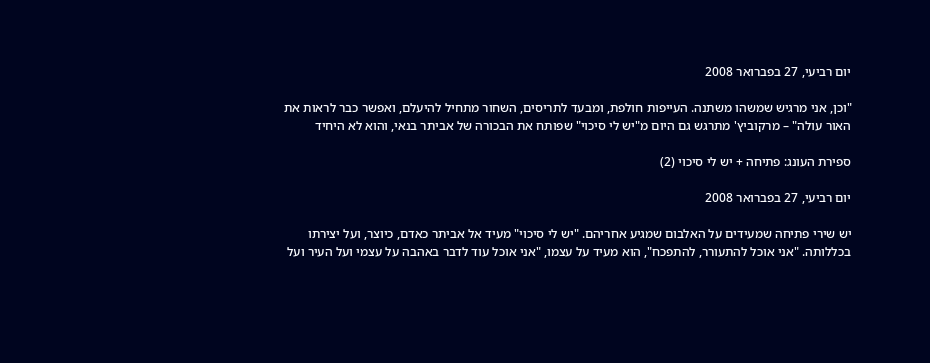יום רביעי, 27 בפברואר 2008

"וכן, אני מרגיש שמשהו משתנה. העייפות חולפת, ומבעד לתריסים, השחור מתחיל להיעלם, ואפשר כבר לראות את האור עולה" – מרקוביץ' מתרגש גם היום מ"יש לי סיכוי" שפותח את הבכורה של אביתר בנאי, והוא לא היחיד

ספירת העונג: פתיחה + יש לי סיכוי (2)

יום רביעי, 27 בפברואר 2008

יש שירי פתיחה שמעידים על האלבום שמגיע אחריהם. "יש לי סיכוי" מעיד אל אביתר כאדם, כיוצר, ועל יצירתו בכללותה. "אני אוכל להתעורר, להתפכח", הוא מעיד על עצמו, "אני אוכל עוד לדבר באהבה על עצמי ועל העיר ועל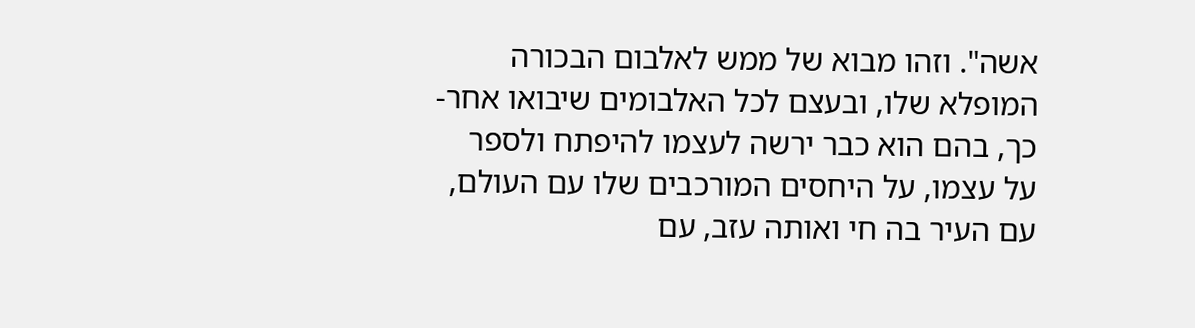אשה". וזהו מבוא של ממש לאלבום הבכורה המופלא שלו, ובעצם לכל האלבומים שיבואו אחר-כך, בהם הוא כבר ירשה לעצמו להיפתח ולספר על עצמו, על היחסים המורכבים שלו עם העולם, עם העיר בה חי ואותה עזב, עם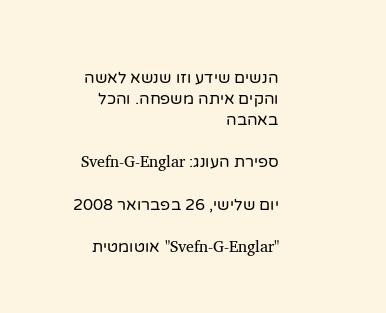הנשים שידע וזו שנשא לאשה והקים איתה משפחה. והכל באהבה

ספירת העונג: Svefn-G-Englar

יום שלישי, 26 בפברואר 2008

"Svefn-G-Englar" אוטומטית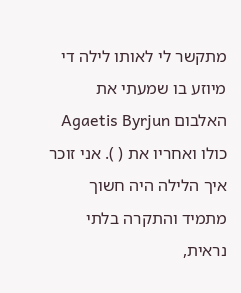מתקשר לי לאותו לילה די מיוזע בו שמעתי את האלבום Agaetis Byrjun כולו ואחריו את ( ). אני זוכר איך הלילה היה חשוך מתמיד והתקרה בלתי נראית,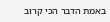באמת הדבר הכי קרוב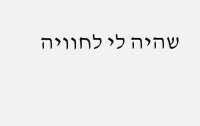שהיה לי לחוויה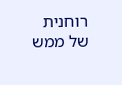רוחנית של ממש